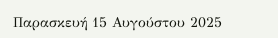Παρασκευή 15 Αυγούστου 2025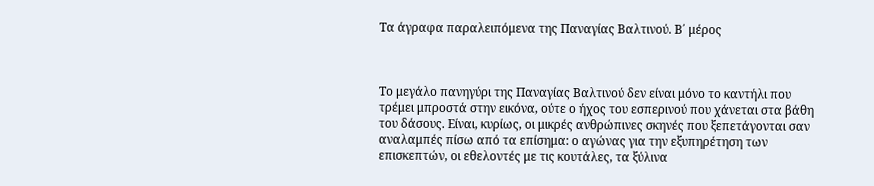Τα άγραφα παραλειπόμενα της Παναγίας Βαλτινού. Β΄ μέρος



Το μεγάλο πανηγύρι της Παναγίας Βαλτινού δεν είναι μόνο το καντήλι που τρέμει μπροστά στην εικόνα, ούτε ο ήχος του εσπερινού που χάνεται στα βάθη του δάσους. Είναι, κυρίως, οι μικρές ανθρώπινες σκηνές που ξεπετάγονται σαν αναλαμπές πίσω από τα επίσημα: ο αγώνας για την εξυπηρέτηση των επισκεπτών, οι εθελοντές με τις κουτάλες, τα ξύλινα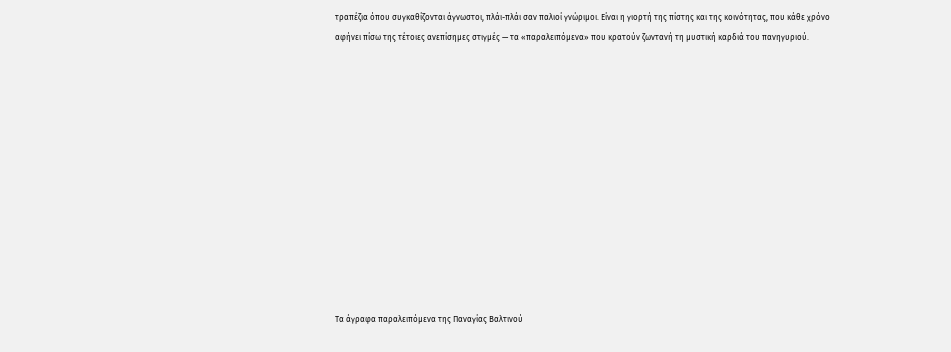τραπέζια όπου συγκαθίζονται άγνωστοι, πλάι-πλάι σαν παλιοί γνώριμοι. Είναι η γιορτή της πίστης και της κοινότητας, που κάθε χρόνο αφήνει πίσω της τέτοιες ανεπίσημες στιγμές — τα «παραλειπόμενα» που κρατούν ζωντανή τη μυστική καρδιά του πανηγυριού.













Τα άγραφα παραλειπόμενα της Παναγίας Βαλτινού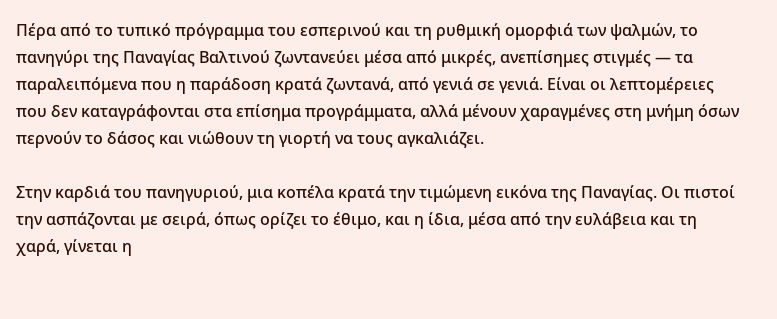Πέρα από το τυπικό πρόγραμμα του εσπερινού και τη ρυθμική ομορφιά των ψαλμών, το πανηγύρι της Παναγίας Βαλτινού ζωντανεύει μέσα από μικρές, ανεπίσημες στιγμές — τα παραλειπόμενα που η παράδοση κρατά ζωντανά, από γενιά σε γενιά. Είναι οι λεπτομέρειες που δεν καταγράφονται στα επίσημα προγράμματα, αλλά μένουν χαραγμένες στη μνήμη όσων περνούν το δάσος και νιώθουν τη γιορτή να τους αγκαλιάζει.

Στην καρδιά του πανηγυριού, μια κοπέλα κρατά την τιμώμενη εικόνα της Παναγίας. Οι πιστοί την ασπάζονται με σειρά, όπως ορίζει το έθιμο, και η ίδια, μέσα από την ευλάβεια και τη χαρά, γίνεται η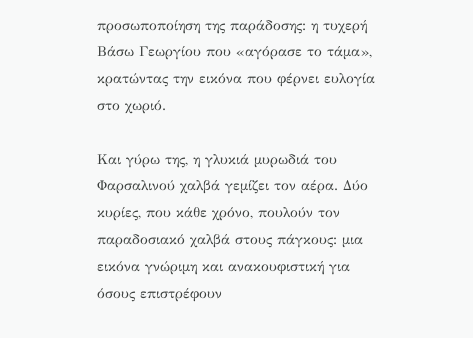προσωποποίηση της παράδοσης: η τυχερή Βάσω Γεωργίου που «αγόρασε το τάμα», κρατώντας την εικόνα που φέρνει ευλογία στο χωριό.

Και γύρω της, η γλυκιά μυρωδιά του Φαρσαλινού χαλβά γεμίζει τον αέρα. Δύο κυρίες, που κάθε χρόνο, πουλούν τον παραδοσιακό χαλβά στους πάγκους: μια εικόνα γνώριμη και ανακουφιστική για όσους επιστρέφουν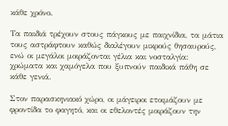κάθε χρόνο.

Τα παιδιά τρέχουν στους πάγκους με παιχνίδια, τα μάτια τους αστράφτουν καθώς διαλέγουν μικρούς θησαυρούς, ενώ οι μεγάλοι μοιράζονται γέλια και νοσταλγία: χρώματα και χαμόγελα που ξυπνούν παιδικά πάθη σε κάθε γενιά.

Στον παρασκηνιακό χώρο, οι μάγειροι ετοιμάζουν με φροντίδα το φαγητό, και οι εθελοντές μοιράζουν την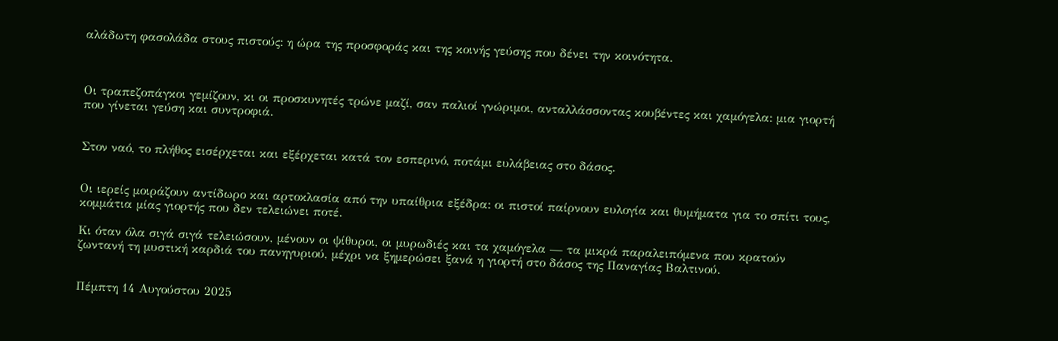αλάδωτη φασολάδα στους πιστούς: η ώρα της προσφοράς και της κοινής γεύσης που δένει την κοινότητα.



Οι τραπεζοπάγκοι γεμίζουν, κι οι προσκυνητές τρώνε μαζί, σαν παλιοί γνώριμοι, ανταλλάσσοντας κουβέντες και χαμόγελα: μια γιορτή που γίνεται γεύση και συντροφιά.


Στον ναό, το πλήθος εισέρχεται και εξέρχεται κατά τον εσπερινό, ποτάμι ευλάβειας στο δάσος.


Οι ιερείς μοιράζουν αντίδωρο και αρτοκλασία από την υπαίθρια εξέδρα: οι πιστοί παίρνουν ευλογία και θυμήματα για το σπίτι τους, κομμάτια μίας γιορτής που δεν τελειώνει ποτέ.

Κι όταν όλα σιγά σιγά τελειώσουν, μένουν οι ψίθυροι, οι μυρωδιές και τα χαμόγελα — τα μικρά παραλειπόμενα που κρατούν ζωντανή τη μυστική καρδιά του πανηγυριού, μέχρι να ξημερώσει ξανά η γιορτή στο δάσος της Παναγίας Βαλτινού.


Πέμπτη 14 Αυγούστου 2025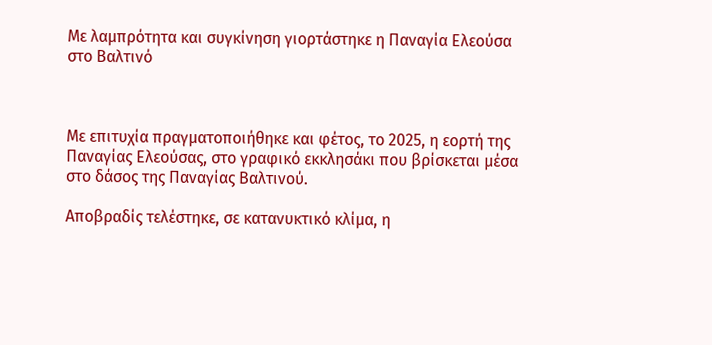Με λαμπρότητα και συγκίνηση γιορτάστηκε η Παναγία Ελεούσα στο Βαλτινό



Με επιτυχία πραγματοποιήθηκε και φέτος, το 2025, η εορτή της Παναγίας Ελεούσας, στο γραφικό εκκλησάκι που βρίσκεται μέσα στο δάσος της Παναγίας Βαλτινού.

Αποβραδίς τελέστηκε, σε κατανυκτικό κλίμα, η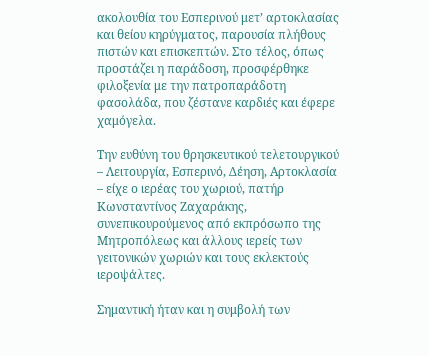ακολουθία του Εσπερινού μετ’ αρτοκλασίας και θείου κηρύγματος, παρουσία πλήθους πιστών και επισκεπτών. Στο τέλος, όπως προστάζει η παράδοση, προσφέρθηκε φιλοξενία με την πατροπαράδοτη φασολάδα, που ζέστανε καρδιές και έφερε χαμόγελα.

Την ευθύνη του θρησκευτικού τελετουργικού – Λειτουργία, Εσπερινό, Δέηση, Αρτοκλασία – είχε ο ιερέας του χωριού, πατήρ Κωνσταντίνος Ζαχαράκης, συνεπικουρούμενος από εκπρόσωπο της Μητροπόλεως και άλλους ιερείς των γειτονικών χωριών και τους εκλεκτούς ιεροψάλτες.

Σημαντική ήταν και η συμβολή των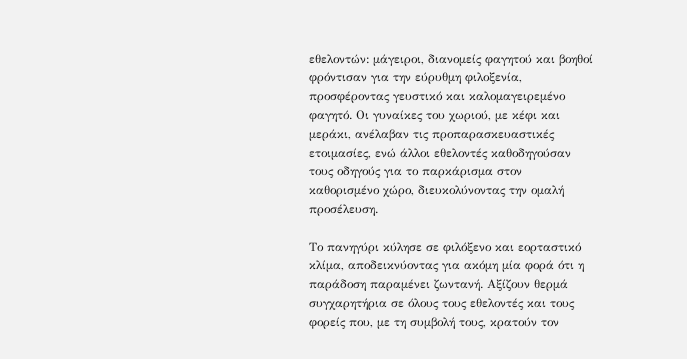εθελοντών: μάγειροι, διανομείς φαγητού και βοηθοί φρόντισαν για την εύρυθμη φιλοξενία, προσφέροντας γευστικό και καλομαγειρεμένο φαγητό. Οι γυναίκες του χωριού, με κέφι και μεράκι, ανέλαβαν τις προπαρασκευαστικές ετοιμασίες, ενώ άλλοι εθελοντές καθοδηγούσαν τους οδηγούς για το παρκάρισμα στον καθορισμένο χώρο, διευκολύνοντας την ομαλή προσέλευση.

Το πανηγύρι κύλησε σε φιλόξενο και εορταστικό κλίμα, αποδεικνύοντας για ακόμη μία φορά ότι η παράδοση παραμένει ζωντανή. Αξίζουν θερμά συγχαρητήρια σε όλους τους εθελοντές και τους φορείς που, με τη συμβολή τους, κρατούν τον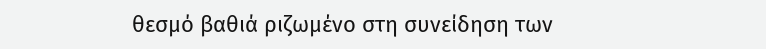θεσμό βαθιά ριζωμένο στη συνείδηση των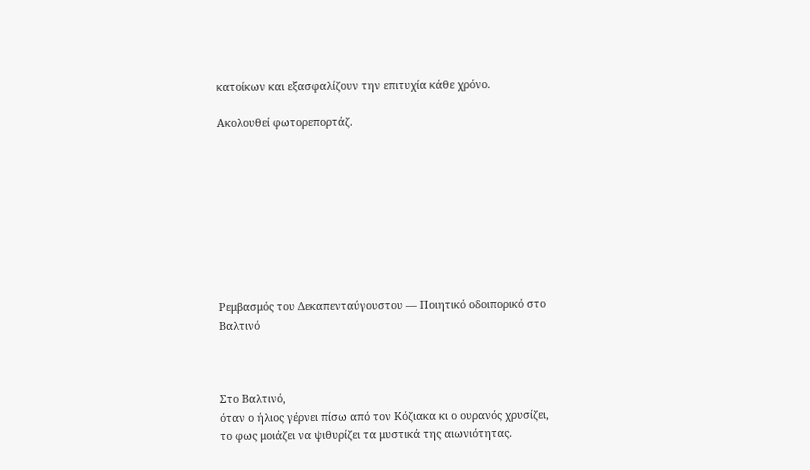κατοίκων και εξασφαλίζουν την επιτυχία κάθε χρόνο.

Ακολουθεί φωτορεπορτάζ.









Ρεμβασμός του Δεκαπενταύγουστου — Ποιητικό οδοιπορικό στο Βαλτινό



Στο Βαλτινό,
όταν ο ήλιος γέρνει πίσω από τον Κόζιακα κι ο ουρανός χρυσίζει,
το φως μοιάζει να ψιθυρίζει τα μυστικά της αιωνιότητας.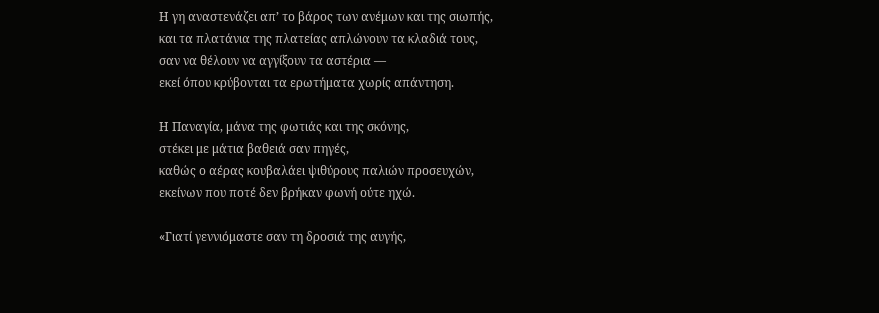Η γη αναστενάζει απ’ το βάρος των ανέμων και της σιωπής,
και τα πλατάνια της πλατείας απλώνουν τα κλαδιά τους,
σαν να θέλουν να αγγίξουν τα αστέρια —
εκεί όπου κρύβονται τα ερωτήματα χωρίς απάντηση.

Η Παναγία, μάνα της φωτιάς και της σκόνης,
στέκει με μάτια βαθειά σαν πηγές,
καθώς ο αέρας κουβαλάει ψιθύρους παλιών προσευχών,
εκείνων που ποτέ δεν βρήκαν φωνή ούτε ηχώ.

«Γιατί γεννιόμαστε σαν τη δροσιά της αυγής,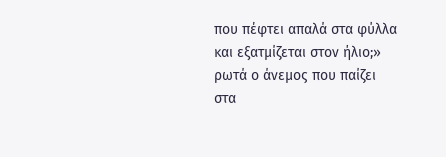που πέφτει απαλά στα φύλλα και εξατμίζεται στον ήλιο;»
ρωτά ο άνεμος που παίζει στα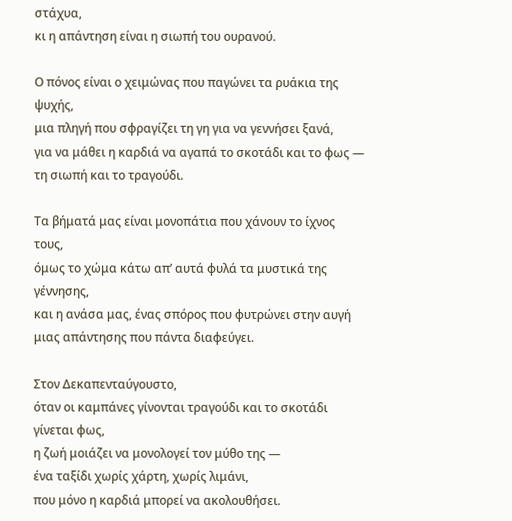στάχυα,
κι η απάντηση είναι η σιωπή του ουρανού.

Ο πόνος είναι ο χειμώνας που παγώνει τα ρυάκια της ψυχής,
μια πληγή που σφραγίζει τη γη για να γεννήσει ξανά,
για να μάθει η καρδιά να αγαπά το σκοτάδι και το φως —
τη σιωπή και το τραγούδι.

Τα βήματά μας είναι μονοπάτια που χάνουν το ίχνος τους,
όμως το χώμα κάτω απ’ αυτά φυλά τα μυστικά της γέννησης,
και η ανάσα μας, ένας σπόρος που φυτρώνει στην αυγή
μιας απάντησης που πάντα διαφεύγει.

Στον Δεκαπενταύγουστο,
όταν οι καμπάνες γίνονται τραγούδι και το σκοτάδι γίνεται φως,
η ζωή μοιάζει να μονολογεί τον μύθο της —
ένα ταξίδι χωρίς χάρτη, χωρίς λιμάνι,
που μόνο η καρδιά μπορεί να ακολουθήσει.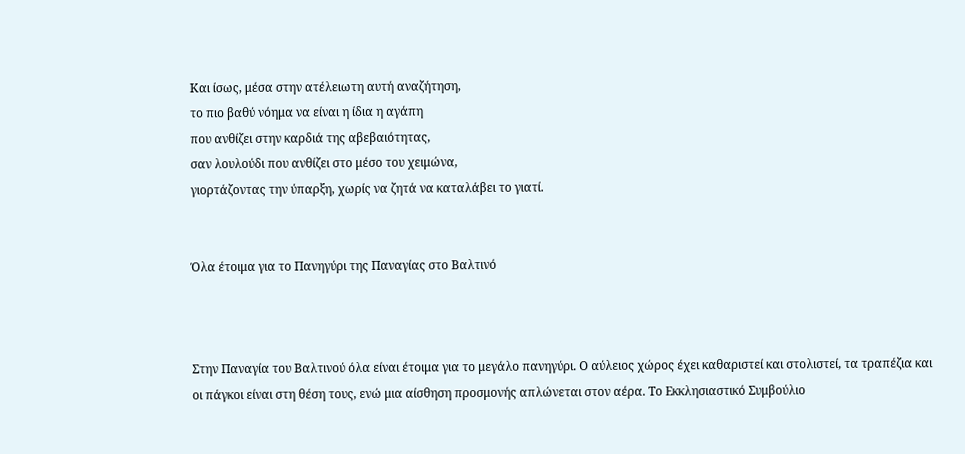Και ίσως, μέσα στην ατέλειωτη αυτή αναζήτηση,
το πιο βαθύ νόημα να είναι η ίδια η αγάπη
που ανθίζει στην καρδιά της αβεβαιότητας,
σαν λουλούδι που ανθίζει στο μέσο του χειμώνα,
γιορτάζοντας την ύπαρξη, χωρίς να ζητά να καταλάβει το γιατί.


Όλα έτοιμα για το Πανηγύρι της Παναγίας στο Βαλτινό



Στην Παναγία του Βαλτινού όλα είναι έτοιμα για το μεγάλο πανηγύρι. Ο αύλειος χώρος έχει καθαριστεί και στολιστεί, τα τραπέζια και οι πάγκοι είναι στη θέση τους, ενώ μια αίσθηση προσμονής απλώνεται στον αέρα. Το Εκκλησιαστικό Συμβούλιο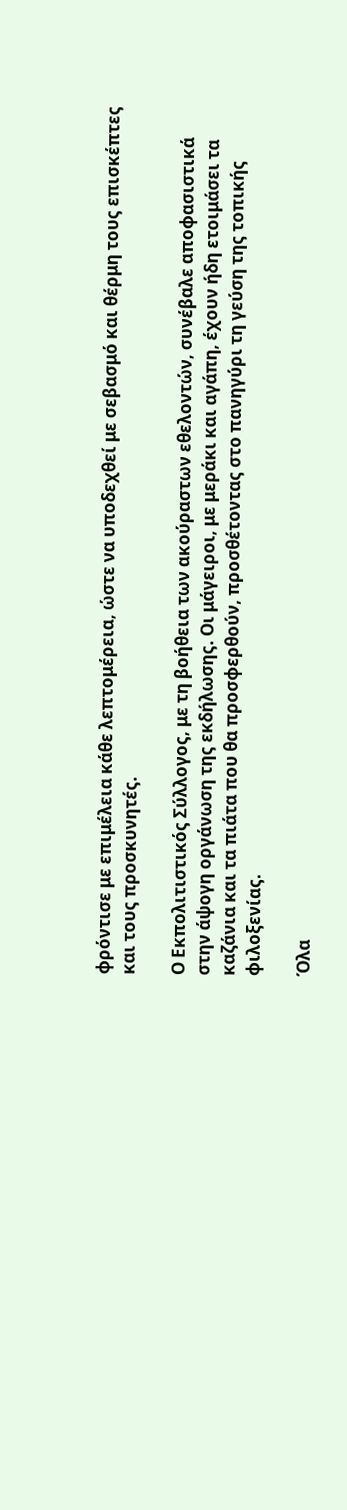φρόντισε με επιμέλεια κάθε λεπτομέρεια, ώστε να υποδεχθεί με σεβασμό και θέρμη τους επισκέπτες και τους προσκυνητές.

Ο Εκπολιτιστικός Σύλλογος, με τη βοήθεια των ακούραστων εθελοντών, συνέβαλε αποφασιστικά στην άψογη οργάνωση της εκδήλωσης. Οι μάγειροι, με μεράκι και αγάπη, έχουν ήδη ετοιμάσει τα καζάνια και τα πιάτα που θα προσφερθούν, προσθέτοντας στο πανηγύρι τη γεύση της τοπικής φιλοξενίας.

Όλα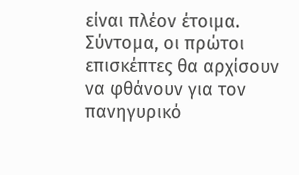είναι πλέον έτοιμα. Σύντομα, οι πρώτοι επισκέπτες θα αρχίσουν να φθάνουν για τον πανηγυρικό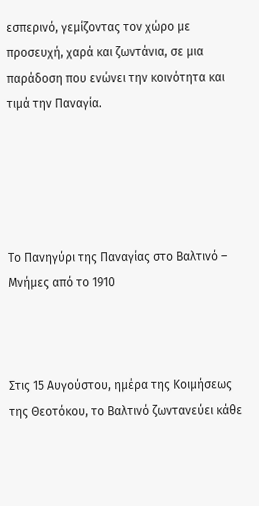εσπερινό, γεμίζοντας τον χώρο με προσευχή, χαρά και ζωντάνια, σε μια παράδοση που ενώνει την κοινότητα και τιμά την Παναγία.





Το Πανηγύρι της Παναγίας στο Βαλτινό – Μνήμες από το 1910



Στις 15 Αυγούστου, ημέρα της Κοιμήσεως της Θεοτόκου, το Βαλτινό ζωντανεύει κάθε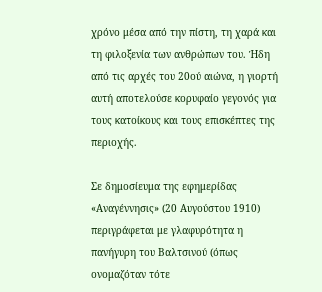χρόνο μέσα από την πίστη, τη χαρά και τη φιλοξενία των ανθρώπων του. Ήδη από τις αρχές του 20ού αιώνα, η γιορτή αυτή αποτελούσε κορυφαίο γεγονός για τους κατοίκους και τους επισκέπτες της περιοχής.

Σε δημοσίευμα της εφημερίδας «Αναγέννησις» (20 Αυγούστου 1910) περιγράφεται με γλαφυρότητα η πανήγυρη του Βαλτσινού (όπως ονομαζόταν τότε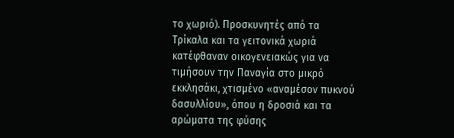το χωριό). Προσκυνητές από τα Τρίκαλα και τα γειτονικά χωριά κατέφθαναν οικογενειακώς για να τιμήσουν την Παναγία στο μικρό εκκλησάκι, χτισμένο «αναμέσον πυκνού δασυλλίου», όπου η δροσιά και τα αρώματα της φύσης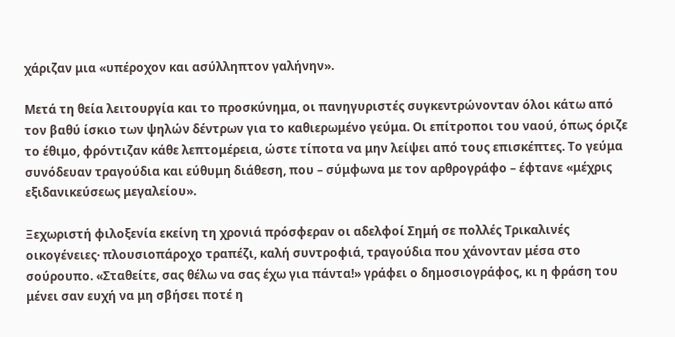χάριζαν μια «υπέροχον και ασύλληπτον γαλήνην».

Μετά τη θεία λειτουργία και το προσκύνημα, οι πανηγυριστές συγκεντρώνονταν όλοι κάτω από τον βαθύ ίσκιο των ψηλών δέντρων για το καθιερωμένο γεύμα. Οι επίτροποι του ναού, όπως όριζε το έθιμο, φρόντιζαν κάθε λεπτομέρεια, ώστε τίποτα να μην λείψει από τους επισκέπτες. Το γεύμα συνόδευαν τραγούδια και εύθυμη διάθεση, που – σύμφωνα με τον αρθρογράφο – έφτανε «μέχρις εξιδανικεύσεως μεγαλείου».

Ξεχωριστή φιλοξενία εκείνη τη χρονιά πρόσφεραν οι αδελφοί Σημή σε πολλές Τρικαλινές οικογένειες· πλουσιοπάροχο τραπέζι, καλή συντροφιά, τραγούδια που χάνονταν μέσα στο σούρουπο. «Σταθείτε, σας θέλω να σας έχω για πάντα!» γράφει ο δημοσιογράφος, κι η φράση του μένει σαν ευχή να μη σβήσει ποτέ η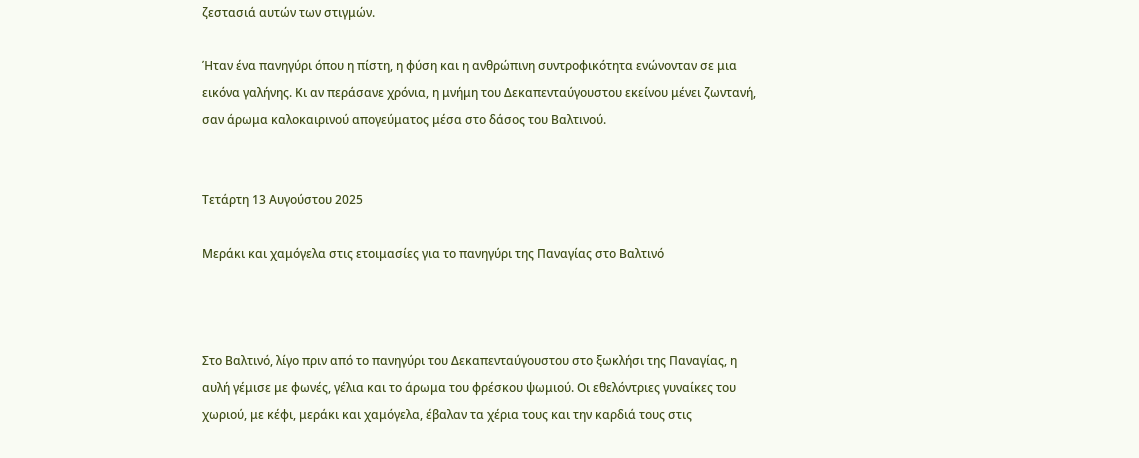ζεστασιά αυτών των στιγμών.

Ήταν ένα πανηγύρι όπου η πίστη, η φύση και η ανθρώπινη συντροφικότητα ενώνονταν σε μια εικόνα γαλήνης. Κι αν περάσανε χρόνια, η μνήμη του Δεκαπενταύγουστου εκείνου μένει ζωντανή, σαν άρωμα καλοκαιρινού απογεύματος μέσα στο δάσος του Βαλτινού.


Τετάρτη 13 Αυγούστου 2025

Μεράκι και χαμόγελα στις ετοιμασίες για το πανηγύρι της Παναγίας στο Βαλτινό



Στο Βαλτινό, λίγο πριν από το πανηγύρι του Δεκαπενταύγουστου στο ξωκλήσι της Παναγίας, η αυλή γέμισε με φωνές, γέλια και το άρωμα του φρέσκου ψωμιού. Οι εθελόντριες γυναίκες του χωριού, με κέφι, μεράκι και χαμόγελα, έβαλαν τα χέρια τους και την καρδιά τους στις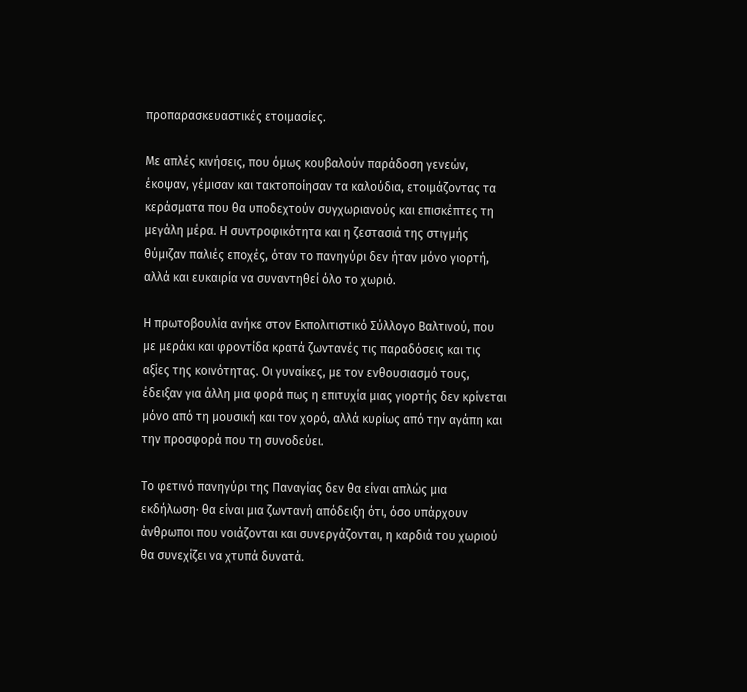προπαρασκευαστικές ετοιμασίες.

Με απλές κινήσεις, που όμως κουβαλούν παράδοση γενεών, έκοψαν, γέμισαν και τακτοποίησαν τα καλούδια, ετοιμάζοντας τα κεράσματα που θα υποδεχτούν συγχωριανούς και επισκέπτες τη μεγάλη μέρα. Η συντροφικότητα και η ζεστασιά της στιγμής θύμιζαν παλιές εποχές, όταν το πανηγύρι δεν ήταν μόνο γιορτή, αλλά και ευκαιρία να συναντηθεί όλο το χωριό.

Η πρωτοβουλία ανήκε στον Εκπολιτιστικό Σύλλογο Βαλτινού, που με μεράκι και φροντίδα κρατά ζωντανές τις παραδόσεις και τις αξίες της κοινότητας. Οι γυναίκες, με τον ενθουσιασμό τους, έδειξαν για άλλη μια φορά πως η επιτυχία μιας γιορτής δεν κρίνεται μόνο από τη μουσική και τον χορό, αλλά κυρίως από την αγάπη και την προσφορά που τη συνοδεύει.

Το φετινό πανηγύρι της Παναγίας δεν θα είναι απλώς μια εκδήλωση· θα είναι μια ζωντανή απόδειξη ότι, όσο υπάρχουν άνθρωποι που νοιάζονται και συνεργάζονται, η καρδιά του χωριού θα συνεχίζει να χτυπά δυνατά.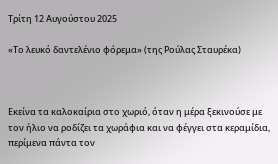Τρίτη 12 Αυγούστου 2025

«Το λευκό δαντελένιο φόρεμα» (της Ρούλας Σταυρέκα)



Εκείνα τα καλοκαίρια στο χωριό, όταν η μέρα ξεκινούσε με τον ήλιο να ροδίζει τα χωράφια και να φέγγει στα κεραμίδια, περίμενα πάντα τον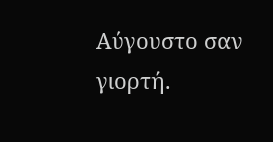Αύγουστο σαν γιορτή.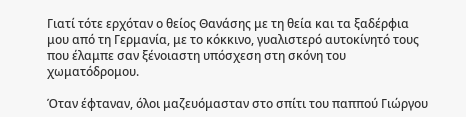Γιατί τότε ερχόταν ο θείος Θανάσης με τη θεία και τα ξαδέρφια μου από τη Γερμανία, με το κόκκινο, γυαλιστερό αυτοκίνητό τους που έλαμπε σαν ξένοιαστη υπόσχεση στη σκόνη του χωματόδρομου.

Όταν έφταναν, όλοι μαζευόμασταν στο σπίτι του παππού Γιώργου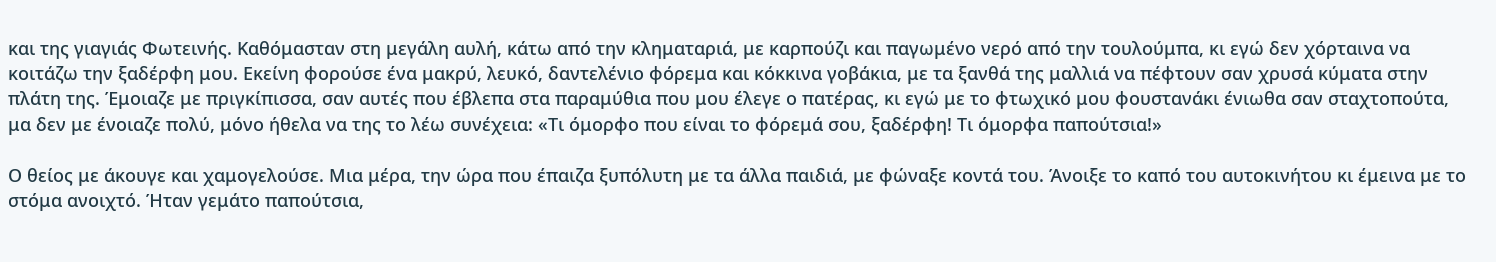και της γιαγιάς Φωτεινής. Καθόμασταν στη μεγάλη αυλή, κάτω από την κληματαριά, με καρπούζι και παγωμένο νερό από την τουλούμπα, κι εγώ δεν χόρταινα να κοιτάζω την ξαδέρφη μου. Εκείνη φορούσε ένα μακρύ, λευκό, δαντελένιο φόρεμα και κόκκινα γοβάκια, με τα ξανθά της μαλλιά να πέφτουν σαν χρυσά κύματα στην πλάτη της. Έμοιαζε με πριγκίπισσα, σαν αυτές που έβλεπα στα παραμύθια που μου έλεγε ο πατέρας, κι εγώ με το φτωχικό μου φουστανάκι ένιωθα σαν σταχτοπούτα, μα δεν με ένοιαζε πολύ, μόνο ήθελα να της το λέω συνέχεια: «Τι όμορφο που είναι το φόρεμά σου, ξαδέρφη! Τι όμορφα παπούτσια!»

Ο θείος με άκουγε και χαμογελούσε. Μια μέρα, την ώρα που έπαιζα ξυπόλυτη με τα άλλα παιδιά, με φώναξε κοντά του. Άνοιξε το καπό του αυτοκινήτου κι έμεινα με το στόμα ανοιχτό. Ήταν γεμάτο παπούτσια,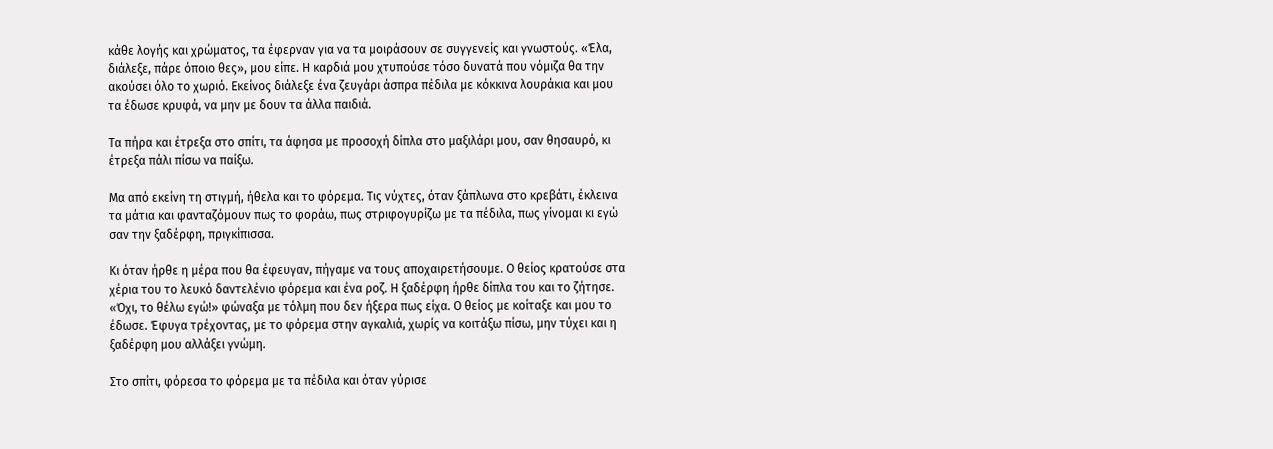κάθε λογής και χρώματος, τα έφερναν για να τα μοιράσουν σε συγγενείς και γνωστούς. «Έλα, διάλεξε, πάρε όποιο θες», μου είπε. Η καρδιά μου χτυπούσε τόσο δυνατά που νόμιζα θα την ακούσει όλο το χωριό. Εκείνος διάλεξε ένα ζευγάρι άσπρα πέδιλα με κόκκινα λουράκια και μου τα έδωσε κρυφά, να μην με δουν τα άλλα παιδιά.

Τα πήρα και έτρεξα στο σπίτι, τα άφησα με προσοχή δίπλα στο μαξιλάρι μου, σαν θησαυρό, κι έτρεξα πάλι πίσω να παίξω.

Μα από εκείνη τη στιγμή, ήθελα και το φόρεμα. Τις νύχτες, όταν ξάπλωνα στο κρεβάτι, έκλεινα τα μάτια και φανταζόμουν πως το φοράω, πως στριφογυρίζω με τα πέδιλα, πως γίνομαι κι εγώ σαν την ξαδέρφη, πριγκίπισσα.

Κι όταν ήρθε η μέρα που θα έφευγαν, πήγαμε να τους αποχαιρετήσουμε. Ο θείος κρατούσε στα χέρια του το λευκό δαντελένιο φόρεμα και ένα ροζ. Η ξαδέρφη ήρθε δίπλα του και το ζήτησε. «Όχι, το θέλω εγώ!» φώναξα με τόλμη που δεν ήξερα πως είχα. Ο θείος με κοίταξε και μου το έδωσε. Έφυγα τρέχοντας, με το φόρεμα στην αγκαλιά, χωρίς να κοιτάξω πίσω, μην τύχει και η ξαδέρφη μου αλλάξει γνώμη.

Στο σπίτι, φόρεσα το φόρεμα με τα πέδιλα και όταν γύρισε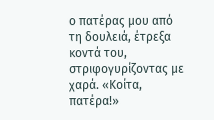ο πατέρας μου από τη δουλειά, έτρεξα κοντά του, στριφογυρίζοντας με χαρά. «Κοίτα, πατέρα!»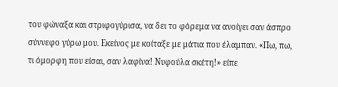του φώναξα και στριφογύρισα, να δει το φόρεμα να ανοίγει σαν άσπρο σύννεφο γύρω μου. Εκείνος με κοίταξε με μάτια που έλαμπαν. «Πω, πω, τι όμορφη που είσαι, σαν λαφίνα! Νυφούλα σκέτη!» είπε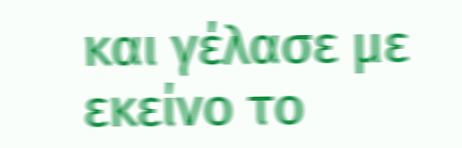και γέλασε με εκείνο το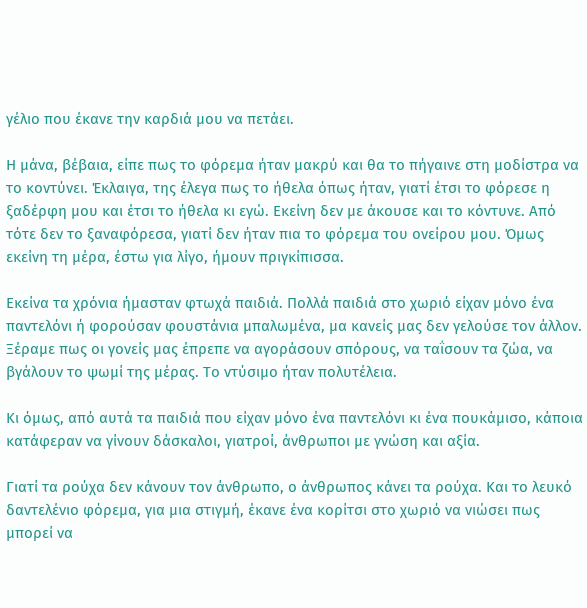γέλιο που έκανε την καρδιά μου να πετάει.

Η μάνα, βέβαια, είπε πως το φόρεμα ήταν μακρύ και θα το πήγαινε στη μοδίστρα να το κοντύνει. Έκλαιγα, της έλεγα πως το ήθελα όπως ήταν, γιατί έτσι το φόρεσε η ξαδέρφη μου και έτσι το ήθελα κι εγώ. Εκείνη δεν με άκουσε και το κόντυνε. Από τότε δεν το ξαναφόρεσα, γιατί δεν ήταν πια το φόρεμα του ονείρου μου. Όμως εκείνη τη μέρα, έστω για λίγο, ήμουν πριγκίπισσα.

Εκείνα τα χρόνια ήμασταν φτωχά παιδιά. Πολλά παιδιά στο χωριό είχαν μόνο ένα παντελόνι ή φορούσαν φουστάνια μπαλωμένα, μα κανείς μας δεν γελούσε τον άλλον. Ξέραμε πως οι γονείς μας έπρεπε να αγοράσουν σπόρους, να ταΐσουν τα ζώα, να βγάλουν το ψωμί της μέρας. Το ντύσιμο ήταν πολυτέλεια.

Κι όμως, από αυτά τα παιδιά που είχαν μόνο ένα παντελόνι κι ένα πουκάμισο, κάποια κατάφεραν να γίνουν δάσκαλοι, γιατροί, άνθρωποι με γνώση και αξία.

Γιατί τα ρούχα δεν κάνουν τον άνθρωπο, ο άνθρωπος κάνει τα ρούχα. Και το λευκό δαντελένιο φόρεμα, για μια στιγμή, έκανε ένα κορίτσι στο χωριό να νιώσει πως μπορεί να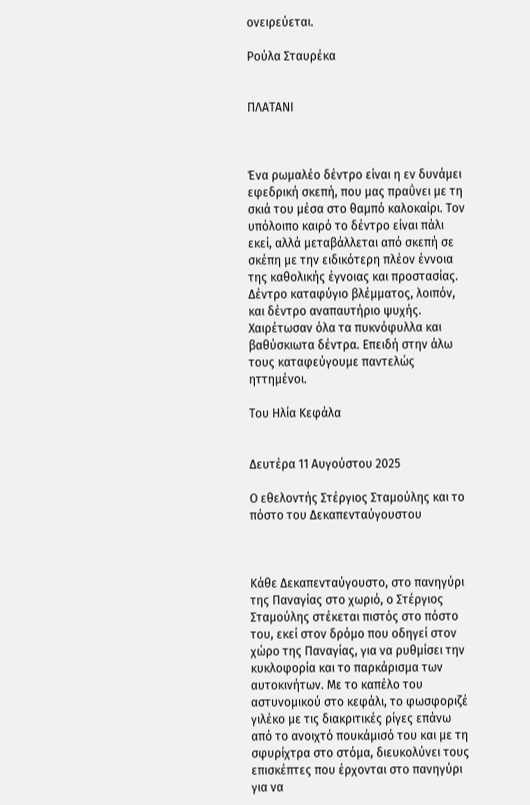ονειρεύεται.

Ρούλα Σταυρέκα


ΠΛΑΤΑΝΙ



Ένα ρωμαλέο δέντρο είναι η εν δυνάμει εφεδρική σκεπή, που μας πραΰνει με τη σκιά του μέσα στο θαμπό καλοκαίρι. Τον υπόλοιπο καιρό το δέντρο είναι πάλι εκεί, αλλά μεταβάλλεται από σκεπή σε σκέπη με την ειδικότερη πλέον έννοια της καθολικής έγνοιας και προστασίας. Δέντρο καταφύγιο βλέμματος, λοιπόν, και δέντρο αναπαυτήριο ψυχής. Χαιρέτωσαν όλα τα πυκνόφυλλα και βαθύσκιωτα δέντρα. Επειδή στην άλω τους καταφεύγουμε παντελώς ηττημένοι.

Του Ηλία Κεφάλα


Δευτέρα 11 Αυγούστου 2025

Ο εθελοντής Στέργιος Σταμούλης και το πόστο του Δεκαπενταύγουστου



Κάθε Δεκαπενταύγουστο, στο πανηγύρι της Παναγίας στο χωριό, ο Στέργιος Σταμούλης στέκεται πιστός στο πόστο του, εκεί στον δρόμο που οδηγεί στον χώρο της Παναγίας, για να ρυθμίσει την κυκλοφορία και το παρκάρισμα των αυτοκινήτων. Με το καπέλο του αστυνομικού στο κεφάλι, το φωσφοριζέ γιλέκο με τις διακριτικές ρίγες επάνω από το ανοιχτό πουκάμισό του και με τη σφυρίχτρα στο στόμα, διευκολύνει τους επισκέπτες που έρχονται στο πανηγύρι για να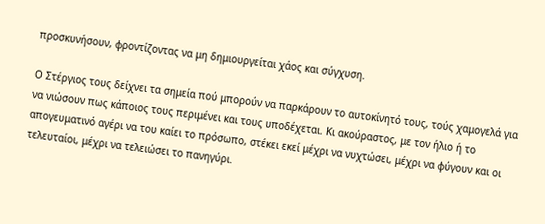προσκυνήσουν, φροντίζοντας να μη δημιουργείται χάος και σύγχυση.

Ο Στέργιος τους δείχνει τα σημεία πού μπορούν να παρκάρουν το αυτοκίνητό τους, τούς χαμογελά για να νιώσουν πως κάποιος τους περιμένει και τους υποδέχεται. Κι ακούραστος, με τον ήλιο ή το απογευματινό αγέρι να του καίει το πρόσωπο, στέκει εκεί μέχρι να νυχτώσει, μέχρι να φύγουν και οι τελευταίοι, μέχρι να τελειώσει το πανηγύρι.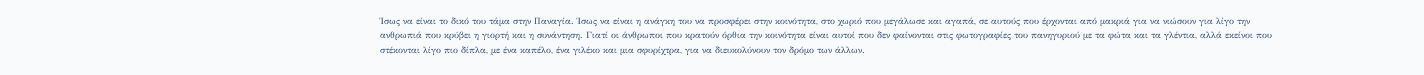Ίσως να είναι το δικό του τάμα στην Παναγία. Ίσως να είναι η ανάγκη του να προσφέρει στην κοινότητα, στο χωριό που μεγάλωσε και αγαπά, σε αυτούς που έρχονται από μακριά για να νιώσουν για λίγο την ανθρωπιά που κρύβει η γιορτή και η συνάντηση. Γιατί οι άνθρωποι που κρατούν όρθια την κοινότητα είναι αυτοί που δεν φαίνονται στις φωτογραφίες του πανηγυριού με τα φώτα και τα γλέντια, αλλά εκείνοι που στέκονται λίγο πιο δίπλα, με ένα καπέλο, ένα γιλέκο και μια σφυρίχτρα, για να διευκολύνουν τον δρόμο των άλλων.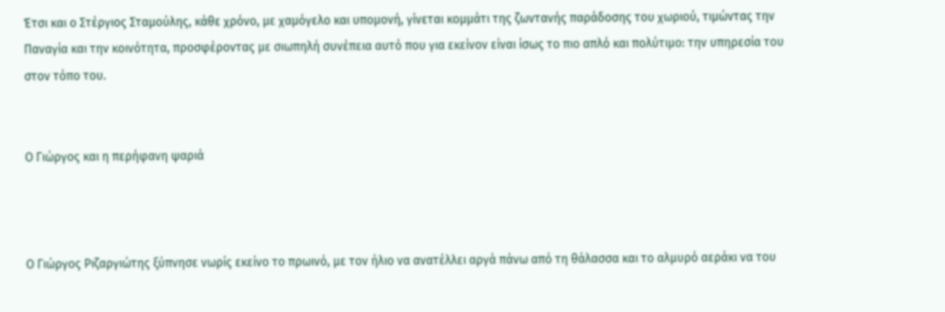Έτσι και ο Στέργιος Σταμούλης, κάθε χρόνο, με χαμόγελο και υπομονή, γίνεται κομμάτι της ζωντανής παράδοσης του χωριού, τιμώντας την Παναγία και την κοινότητα, προσφέροντας με σιωπηλή συνέπεια αυτό που για εκείνον είναι ίσως το πιο απλό και πολύτιμο: την υπηρεσία του στον τόπο του.


Ο Γιώργος και η περήφανη ψαριά



Ο Γιώργος Ριζαργιώτης ξύπνησε νωρίς εκείνο το πρωινό, με τον ήλιο να ανατέλλει αργά πάνω από τη θάλασσα και το αλμυρό αεράκι να του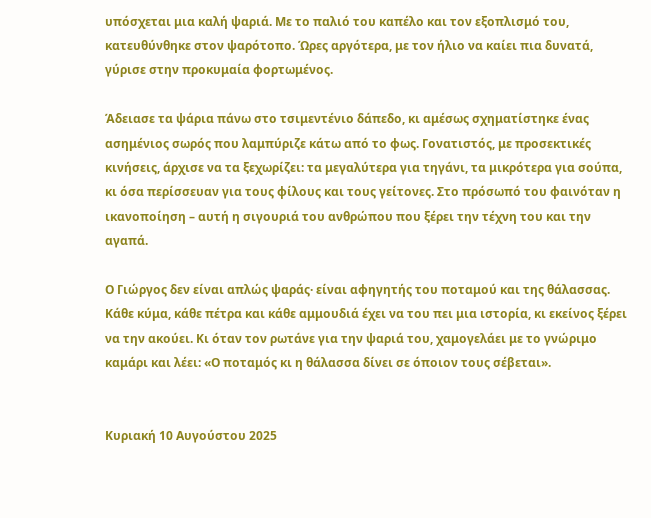υπόσχεται μια καλή ψαριά. Με το παλιό του καπέλο και τον εξοπλισμό του, κατευθύνθηκε στον ψαρότοπο. Ώρες αργότερα, με τον ήλιο να καίει πια δυνατά, γύρισε στην προκυμαία φορτωμένος.

Άδειασε τα ψάρια πάνω στο τσιμεντένιο δάπεδο, κι αμέσως σχηματίστηκε ένας ασημένιος σωρός που λαμπύριζε κάτω από το φως. Γονατιστός, με προσεκτικές κινήσεις, άρχισε να τα ξεχωρίζει: τα μεγαλύτερα για τηγάνι, τα μικρότερα για σούπα, κι όσα περίσσευαν για τους φίλους και τους γείτονες. Στο πρόσωπό του φαινόταν η ικανοποίηση – αυτή η σιγουριά του ανθρώπου που ξέρει την τέχνη του και την αγαπά.

Ο Γιώργος δεν είναι απλώς ψαράς· είναι αφηγητής του ποταμού και της θάλασσας. Κάθε κύμα, κάθε πέτρα και κάθε αμμουδιά έχει να του πει μια ιστορία, κι εκείνος ξέρει να την ακούει. Κι όταν τον ρωτάνε για την ψαριά του, χαμογελάει με το γνώριμο καμάρι και λέει: «Ο ποταμός κι η θάλασσα δίνει σε όποιον τους σέβεται».


Κυριακή 10 Αυγούστου 2025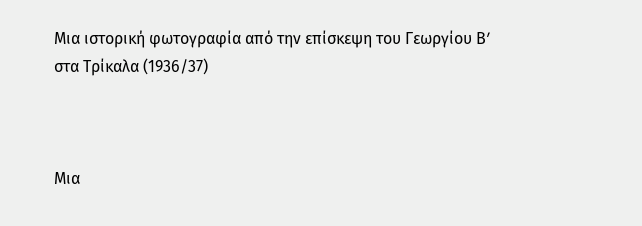Μια ιστορική φωτογραφία από την επίσκεψη του Γεωργίου Βʹ στα Τρίκαλα (1936/37)



Μια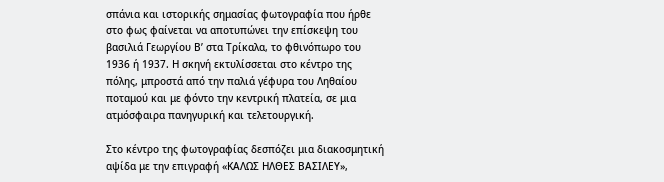σπάνια και ιστορικής σημασίας φωτογραφία που ήρθε στο φως φαίνεται να αποτυπώνει την επίσκεψη του βασιλιά Γεωργίου Βʹ στα Τρίκαλα, το φθινόπωρο του 1936 ή 1937. Η σκηνή εκτυλίσσεται στο κέντρο της πόλης, μπροστά από την παλιά γέφυρα του Ληθαίου ποταμού και με φόντο την κεντρική πλατεία, σε μια ατμόσφαιρα πανηγυρική και τελετουργική.

Στο κέντρο της φωτογραφίας δεσπόζει μια διακοσμητική αψίδα με την επιγραφή «ΚΑΛΩΣ ΗΛΘΕΣ ΒΑΣΙΛΕΥ»,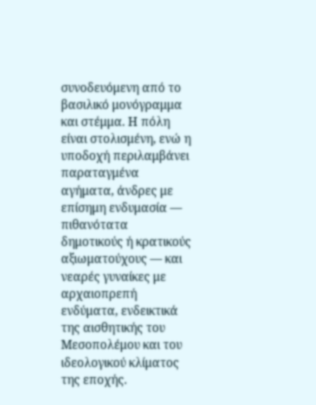συνοδευόμενη από το βασιλικό μονόγραμμα και στέμμα. Η πόλη είναι στολισμένη, ενώ η υποδοχή περιλαμβάνει παραταγμένα αγήματα, άνδρες με επίσημη ενδυμασία — πιθανότατα δημοτικούς ή κρατικούς αξιωματούχους — και νεαρές γυναίκες με αρχαιοπρεπή ενδύματα, ενδεικτικά της αισθητικής του Μεσοπολέμου και του ιδεολογικού κλίματος της εποχής.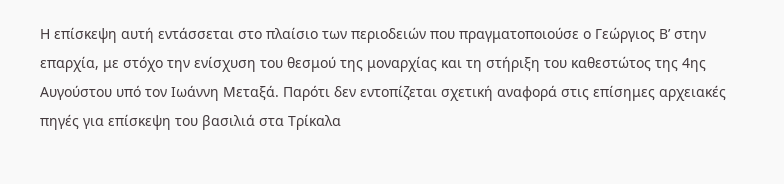Η επίσκεψη αυτή εντάσσεται στο πλαίσιο των περιοδειών που πραγματοποιούσε ο Γεώργιος Βʹ στην επαρχία, με στόχο την ενίσχυση του θεσμού της μοναρχίας και τη στήριξη του καθεστώτος της 4ης Αυγούστου υπό τον Ιωάννη Μεταξά. Παρότι δεν εντοπίζεται σχετική αναφορά στις επίσημες αρχειακές πηγές για επίσκεψη του βασιλιά στα Τρίκαλα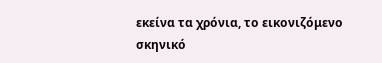εκείνα τα χρόνια, το εικονιζόμενο σκηνικό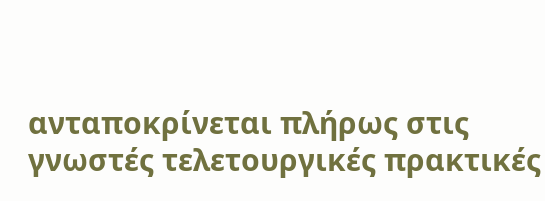ανταποκρίνεται πλήρως στις γνωστές τελετουργικές πρακτικές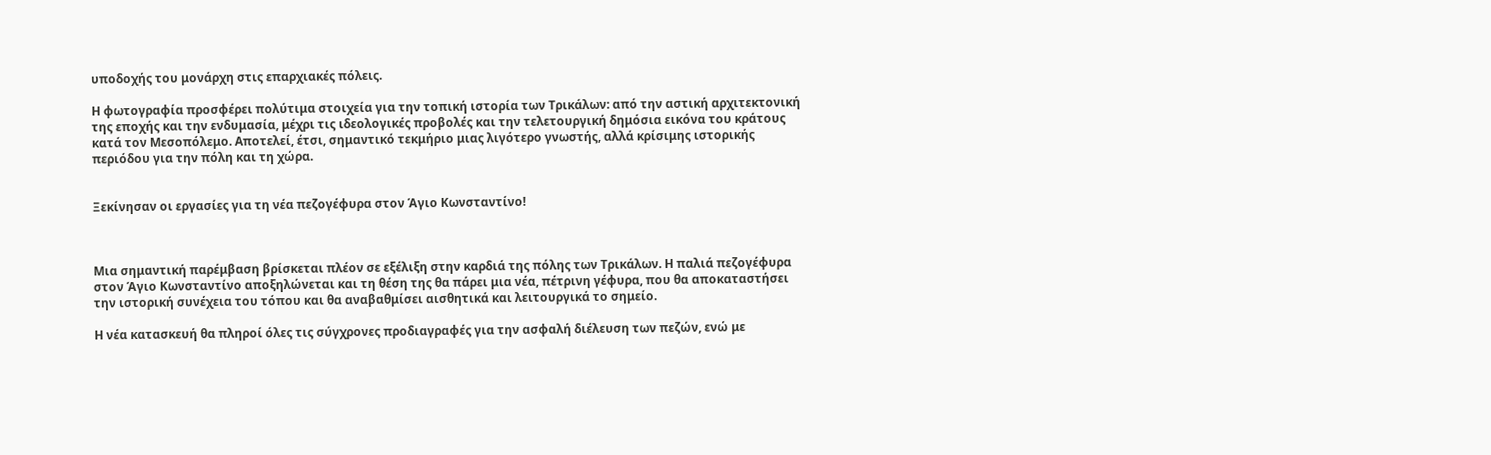υποδοχής του μονάρχη στις επαρχιακές πόλεις.

Η φωτογραφία προσφέρει πολύτιμα στοιχεία για την τοπική ιστορία των Τρικάλων: από την αστική αρχιτεκτονική της εποχής και την ενδυμασία, μέχρι τις ιδεολογικές προβολές και την τελετουργική δημόσια εικόνα του κράτους κατά τον Μεσοπόλεμο. Αποτελεί, έτσι, σημαντικό τεκμήριο μιας λιγότερο γνωστής, αλλά κρίσιμης ιστορικής περιόδου για την πόλη και τη χώρα.


Ξεκίνησαν οι εργασίες για τη νέα πεζογέφυρα στον Άγιο Κωνσταντίνο!



Μια σημαντική παρέμβαση βρίσκεται πλέον σε εξέλιξη στην καρδιά της πόλης των Τρικάλων. Η παλιά πεζογέφυρα στον Άγιο Κωνσταντίνο αποξηλώνεται και τη θέση της θα πάρει μια νέα, πέτρινη γέφυρα, που θα αποκαταστήσει την ιστορική συνέχεια του τόπου και θα αναβαθμίσει αισθητικά και λειτουργικά το σημείο.

Η νέα κατασκευή θα πληροί όλες τις σύγχρονες προδιαγραφές για την ασφαλή διέλευση των πεζών, ενώ με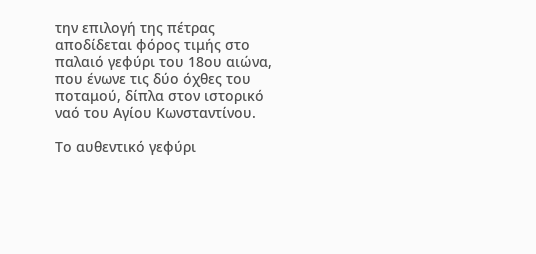την επιλογή της πέτρας αποδίδεται φόρος τιμής στο παλαιό γεφύρι του 18ου αιώνα, που ένωνε τις δύο όχθες του ποταμού, δίπλα στον ιστορικό ναό του Αγίου Κωνσταντίνου.

Το αυθεντικό γεφύρι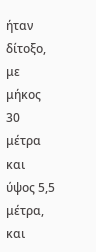ήταν δίτοξο, με μήκος 30 μέτρα και ύψος 5,5 μέτρα, και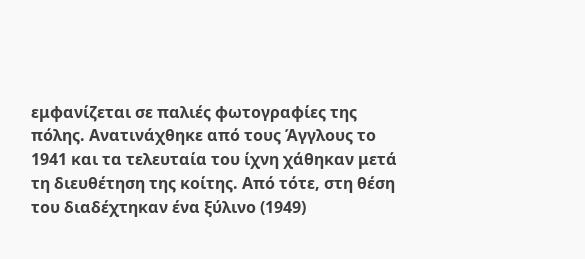εμφανίζεται σε παλιές φωτογραφίες της πόλης. Ανατινάχθηκε από τους Άγγλους το 1941 και τα τελευταία του ίχνη χάθηκαν μετά τη διευθέτηση της κοίτης. Από τότε, στη θέση του διαδέχτηκαν ένα ξύλινο (1949)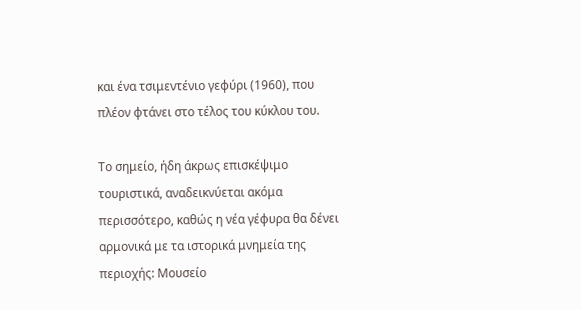και ένα τσιμεντένιο γεφύρι (1960), που πλέον φτάνει στο τέλος του κύκλου του.

Το σημείο, ήδη άκρως επισκέψιμο τουριστικά, αναδεικνύεται ακόμα περισσότερο, καθώς η νέα γέφυρα θα δένει αρμονικά με τα ιστορικά μνημεία της περιοχής: Μουσείο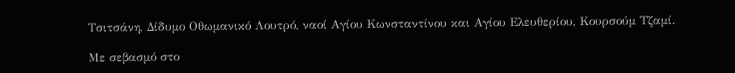Τσιτσάνη, Δίδυμο Οθωμανικό Λουτρό, ναοί Αγίου Κωνσταντίνου και Αγίου Ελευθερίου, Κουρσούμ Τζαμί.

Με σεβασμό στο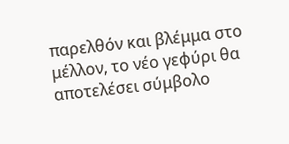παρελθόν και βλέμμα στο μέλλον, το νέο γεφύρι θα αποτελέσει σύμβολο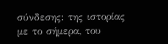σύνδεσης: της ιστορίας με το σήμερα, του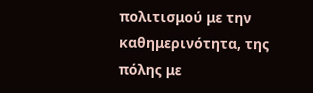πολιτισμού με την καθημερινότητα, της πόλης με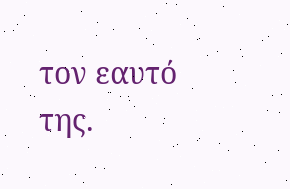τον εαυτό της.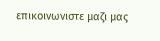επικοινωνιστε μαζι μας